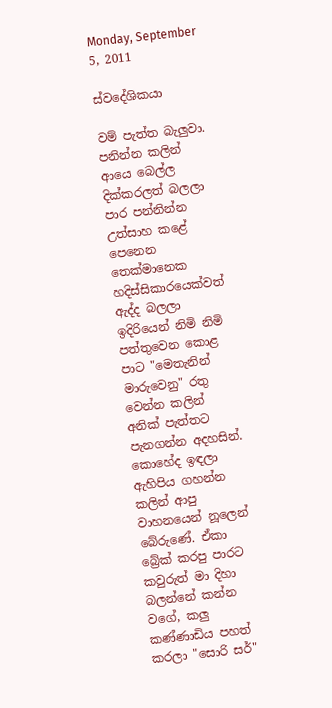Monday, September 5, 2011

ස්වදේශිකයා

වම් පැත්ත බැලුවා. පනින්න කලින් ආයෙ බෙල්ල දික්කරලත් බලලා පාර පන්නින්න උත්සාහ කළේ පෙනෙන තෙක්මානෙක හදිස්සිකාරයෙක්වත් ඇද්ද බලලා ඉදිරියෙන් නිමි නිමි පත්තුවෙන කොළ පාට "මෙතැනින් මාරුවෙනු" රතු වෙන්න කලින් අනික් පැත්තට පැනගන්න අදහසින්. කොහේද ඉඳලා ඇහිපිය ගහන්න කලින් ආපු වාහනයෙන් නූලෙන් බේරුණේ. ඒකා බ්‍රේක් කරපු පාරට කවුරුත් මා දිහා බලන්නේ කන්න වගේ, කලු කණ්ණාඩිය පහත් කරලා "සොරි සර්"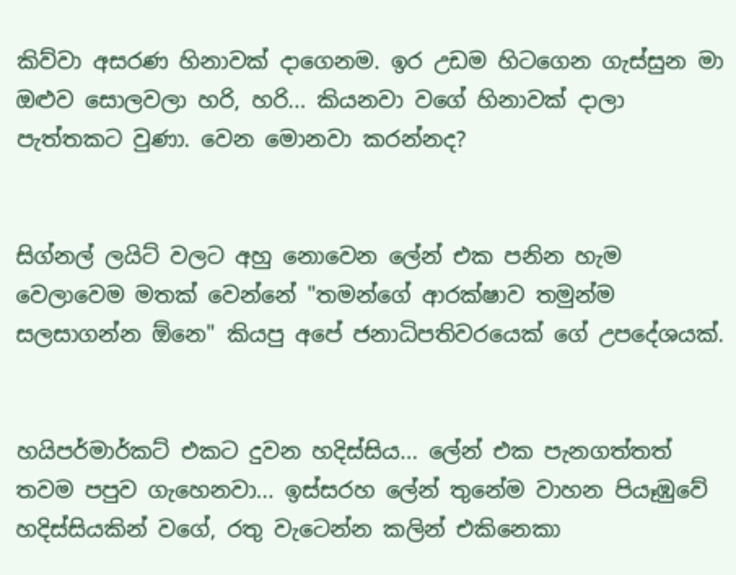කිව්වා අසරණ හිනාවක් දාගෙනම. ඉර උඩම හිටගෙන ගැස්සුන මා ඔළුව සොලවලා හරි, හරි... කියනවා වගේ හිනාවක් දාලා පැත්තකට වුණා. වෙන මොනවා කරන්නද?


සිග්නල් ලයිට් වලට අහු නොවෙන ලේන් එක පනින හැම වෙලාවෙම මතක් වෙන්නේ "තමන්ගේ ආරක්ෂාව තමුන්ම සලසාගන්න ඕනෙ" කියපු අපේ ජනාධිපතිවරයෙක් ගේ උපදේශයක්.


හයිපර්මාර්කට් එකට දුවන හදිස්සිය... ලේන් එක පැනගත්තත් තවම පපුව ගැහෙනවා... ඉස්සරහ ලේන් තුනේම වාහන පියෑඹුවේ හදිස්සියකින් වගේ, රතු වැටෙන්න කලින් එකිනෙකා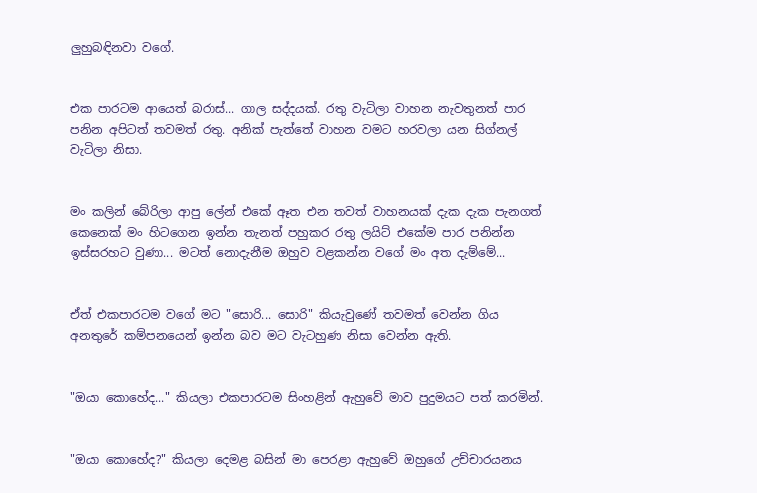ලුහුබඳිනවා වගේ.


එක පාරටම ආයෙත් බරාස්... ගාල සද්දයක්. රතු වැටිලා වාහන නැවතුනත් පාර පනින අපිටත් තවමත් රතු. අනික් පැත්තේ වාහන වමට හරවලා යන සිග්නල් වැටිලා නිසා.


මං කලින් බේරිලා ආපු ලේන් එකේ ඈත එන තවත් වාහනයක් දැක දැක පැනගත් කෙනෙක් මං හිටගෙන ඉන්න තැනත් පහුකර රතු ලයිට් එකේම පාර පනින්න ඉස්සරහට වුණා... මටත් නොදැනීම ඔහුව වළකන්න වගේ මං අත දැම්මේ...


ඒත් එකපාරටම වගේ මට "සොරි... සොරි" කියැවුණේ තවමත් වෙන්න ගිය අනතුරේ කම්පනයෙන් ඉන්න බව මට වැටහුණ නිසා වෙන්න ඇති.


"ඔයා කොහේද..." කියලා එකපාරටම සිංහළින් ඇහුවේ මාව පුදුමයට පත් කරමින්.


"ඔයා කොහේද?" කියලා දෙමළ බසින් මා පෙරළා ඇහුවේ ඔහුගේ උච්චාරයනය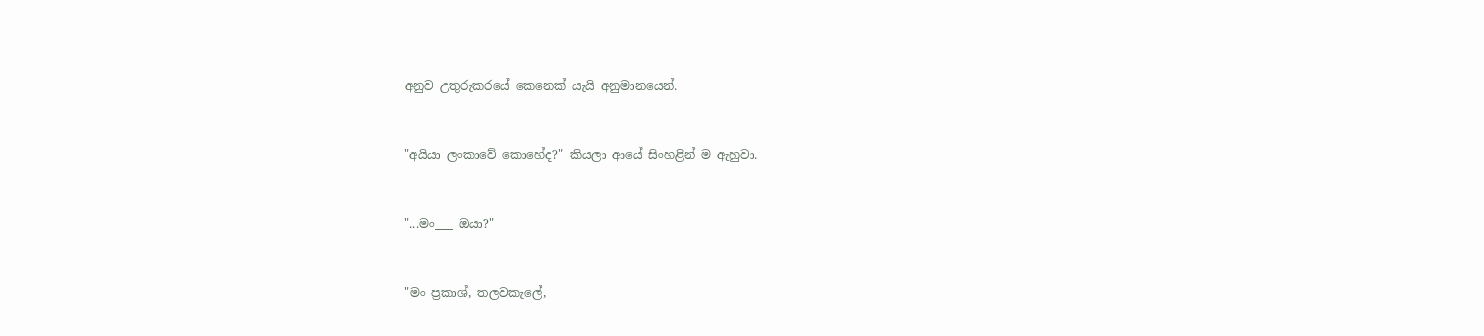අනුව උතුරුකරයේ කෙනෙක් යැයි අනුමානයෙන්.


"අයියා ලංකාවේ කොහේද?" කියලා ආයේ සිංහළින් ම ඇහුවා.


"...මං___ ඔයා?"


"මං ප්‍රකාශ්, තලවකැලේ,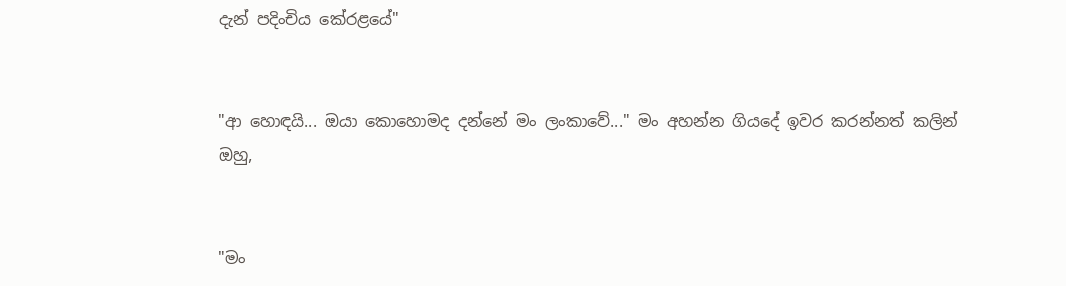දැන් පදිංචිය කේරළයේ"


"ආ හොඳයි... ඔයා කොහොමද දන්නේ මං ලංකාවේ..." මං අහන්න ගියදේ ඉවර කරන්නත් කලින් ඔහු,


"මං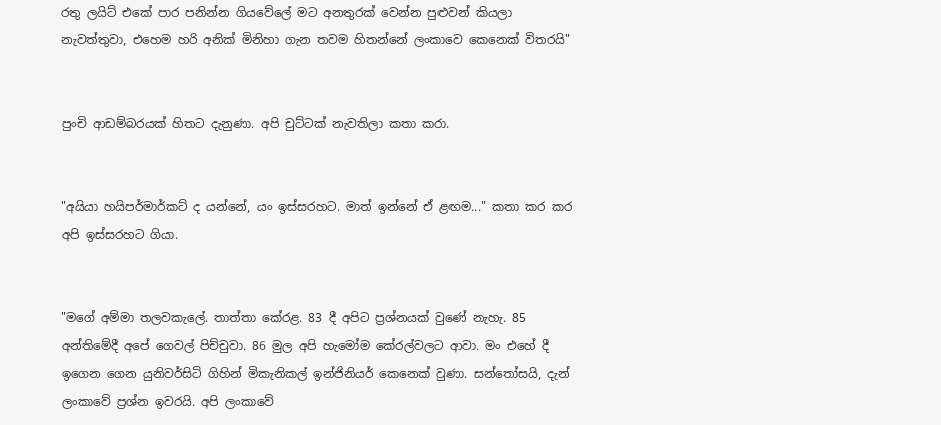රතු ලයිට් එකේ පාර පනින්න ගියවේලේ මට අනතුරක් වෙන්න පුළුවන් කියලා නැවත්තුවා, එහෙම හරි අනික් මිනිහා ගැන තවම හිතන්නේ ලංකාවෙ කෙනෙක් විතරයි"


පුංචි ආඩම්බරයක් හිතට දැනුණා. අපි චුට්ටක් නැවතිලා කතා කරා.


"අයියා හයිපර්මාර්කට් ද යන්නේ, යං ඉස්සරහට. මාත් ඉන්නේ ඒ ළඟම..." කතා කර කර අපි ඉස්සරහට ගියා.


"මගේ අම්මා තලවකැලේ. තාත්තා කේරළ. 83 දී අපිට ප්‍රශ්නයක් වුණේ නැහැ. 85 අන්තිමේදී අපේ ගෙවල් පිච්චුවා. 86 මුල අපි හැමෝම කේරල්වලට ආවා. මං එහේ දී ඉගෙන ගෙන යුනිවර්සිටි ගිහින් මිකැනිකල් ඉන්ජිනියර් කෙනෙක් වුණා. සන්තෝසයි, දැන් ලංකාවේ ප්‍රශ්න ඉවරයි. අපි ලංකාවේ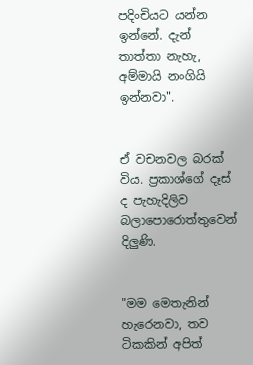පදිංචියට යන්න ඉන්නේ. දැන් තාත්තා නැහැ, අම්මායි නංගියි ඉන්නවා".


ඒ වචනවල බරක් විය. ප්‍රකාශ්ගේ දෑස් ද පැහැදිලිව බලාපොරොත්තුවෙන් දිලුණි.


"මම මෙතැනින් හැරෙනවා, තව ටිකකින් අපිත්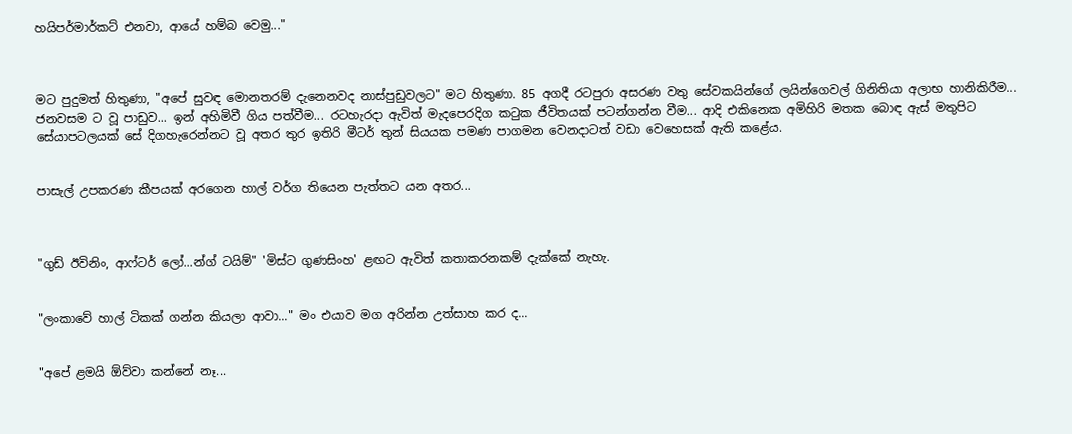හයිපර්මාර්කට් එනවා, ආයේ හම්බ වෙමු..."



මට පුදුමත් හිතුණා, "අපේ සුවඳ මොනතරම් දැනෙනවද නාස්පුඩුවලට" මට හිතුණා. 85 අගදී රටපුරා අසරණ වතු සේවකයින්ගේ ලයින්ගෙවල් ගිනිතියා අලාභ හානිකිරීම... ජනවසම ට වූ පාඩුව... ඉන් අහිමිවී ගිය පත්වීම... රටහැරදා ඇවිත් මැදපෙරදිග කටුක ජීවිතයක් පටන්ගන්න වීම... ආදි එකිනෙක අමිහිරි මතක බොඳ ඇස් මතුපිට සේයාපටලයක් සේ දිගහැරෙන්නට වූ අතර තුර ඉතිරි මීටර් තුන් සියයක පමණ පාගමන වෙනදාටත් වඩා වෙහෙසක් ඇති කළේය.


පාසැල් උපකරණ කීපයක් අරගෙන හාල් වර්ග තියෙන පැත්තට යන අතර...



"ගුඩ් ඊවිනිං, ආෆ්ටර් ලෝ...න්ග් ටයිම්" 'මිස්ට ගුණසිංහ' ළඟට ඇවිත් කතාකරනකම් දැක්කේ නැහැ.


"ලංකාවේ හාල් ටිකක් ගන්න කියලා ආවා..." මං එයාව මග අරින්න උත්සාහ කර ද...


"අපේ ළමයි ඕව්වා කන්නේ නෑ...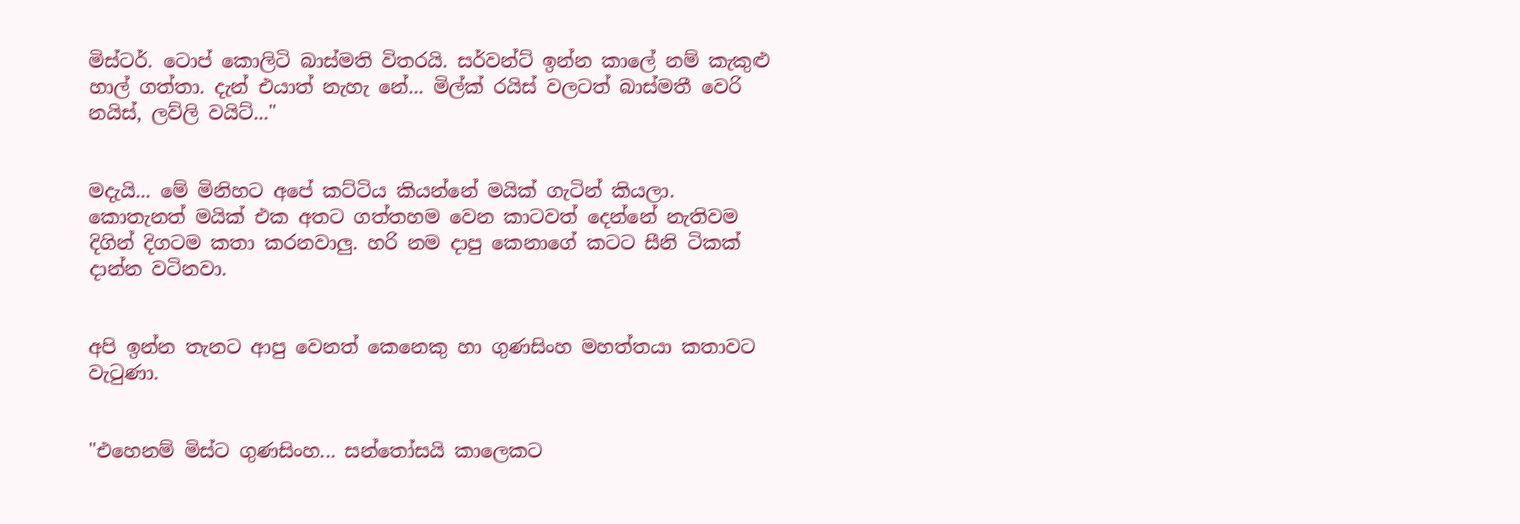මිස්ටර්. ටොප් කොලිටි බාස්මති විතරයි. සර්වන්ට් ඉන්න කාලේ නම් කැකුළු හාල් ගත්තා. දැන් එයාත් නැහැ නේ... මිල්ක් රයිස් වලටත් බාස්මතී වෙරි නයිස්, ලව්ලි වයිට්..."


මදැයි... මේ මිනිහට අපේ කට්ටිය කියන්නේ මයික් ගැටින් කියලා. කොතැනත් මයික් එක අතට ගත්තහම වෙන කාටවත් දෙන්නේ නැතිවම දිගින් දිගටම කතා කරනවාලු. හරි නම දාපු කෙනාගේ කටට සීනි ටිකක් දාන්න වටිනවා.


අපි ඉන්න තැනට ආපු වෙනත් කෙනෙකු හා ගුණසිංහ මහත්තයා කතාවට වැටුණා.


"එහෙනම් මිස්ට ගුණසිංහ... සන්තෝසයි කාලෙකට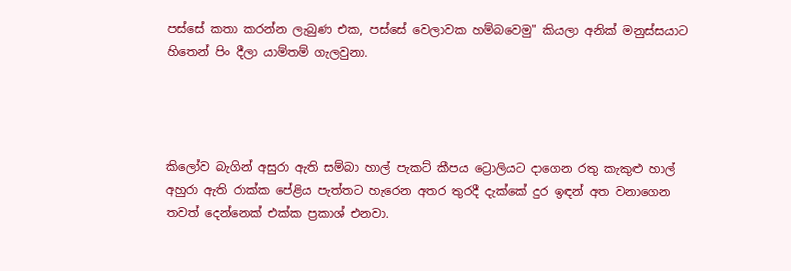පස්සේ කතා කරන්න ලැබුණ එක, පස්සේ වෙලාවක හම්බවෙමු" කියලා අනික් මනුස්සයාට හිතෙන් පිං දීලා යාම්තම් ගැලවුනා.




කිලෝව බැගින් අසුරා ඇති සම්බා හාල් පැකට් කීපය ට්‍රොලියට දාගෙන රතු කැකුළු හාල් අහුරා ඇති රාක්ක පේළිය පැත්තට හැරෙන අතර තුරදී දැක්කේ දුර ඉඳන් අත වනාගෙන තවත් දෙන්නෙක් එක්ක ප්‍රකාශ් එනවා.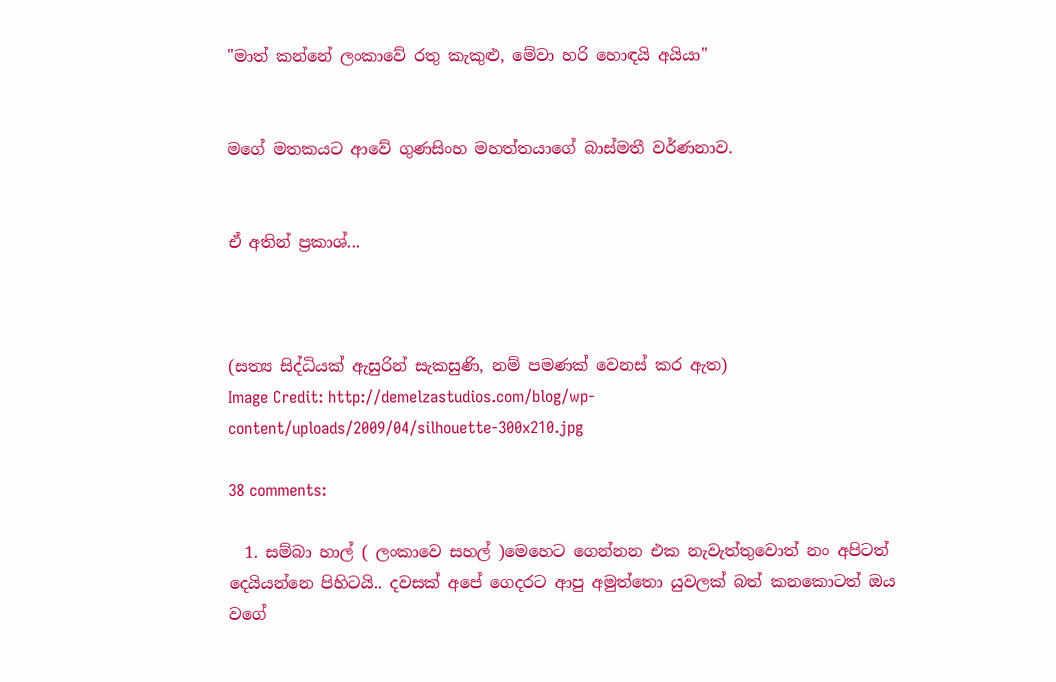"මාත් කන්නේ ලංකාවේ රතු කැකුළු, මේවා හරි හොඳයි අයියා"


මගේ මතකයට ආවේ ගුණසිංහ මහත්තයාගේ බාස්මතී වර්ණනාව.


ඒ අතින් ප්‍රකාශ්...



(සත්‍ය සිද්ධියක් ඇසුරින් සැකසුණි, නම් පමණක් වෙනස් කර ඇත)
Image Credit: http://demelzastudios.com/blog/wp-content/uploads/2009/04/silhouette-300x210.jpg

38 comments:

  1. සම්බා හාල් ( ලංකාවෙ සහල් )මෙහෙට ගෙන්නන එක නැවැත්තුවොත් නං අපිටත් දෙයියන්නෙ පිහිටයි.. දවසක් අපේ ගෙදරට ආපු අමුත්තො යුවලක් බත් කනකොටත් ඔය වගේ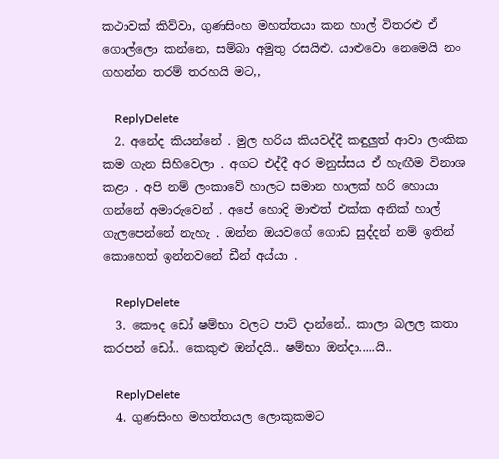කථාවක් කිව්වා, ගුණසිංහ මහත්තයා කන හාල් විතරළු ඒ ගොල්ලො කන්නෙ, සම්බා අමුතු රසයිළු. යාළුවො නෙමෙයි නං ගහන්න තරම් තරහයි මට,,

    ReplyDelete
  2. අනේද කියන්නේ . මුල හරිය කියවද්දී කඳුලුත් ආවා ලංකික කම ගැන සිහිවෙලා . අගට එද්දී අර මනුස්සය ඒ හැඟීම විනාශ කළා . අපි නම් ලංකාවේ හාලට සමාන හාලක් හරි හොයා ගන්නේ අමාරුවෙන් . අපේ හොදි මාළුත් එක්ක අනික් හාල් ගැලපෙන්නේ නැහැ . ඔන්න ඔයවගේ ගොඩ සුද්දන් නම් ඉතින් කොහෙත් ඉන්නවනේ ඩීන් අය්යා .

    ReplyDelete
  3. කෞද ඩෝ ෂම්භා වලට පාට් දාන්නේ.. කාලා බලල කතා කරපන් ඩෝ.. කෙකුළු ඔන්දයි.. ෂම්භා ඔන්දා.....යි..

    ReplyDelete
  4. ගුණසිංහ මහත්තයල ලොකුකමට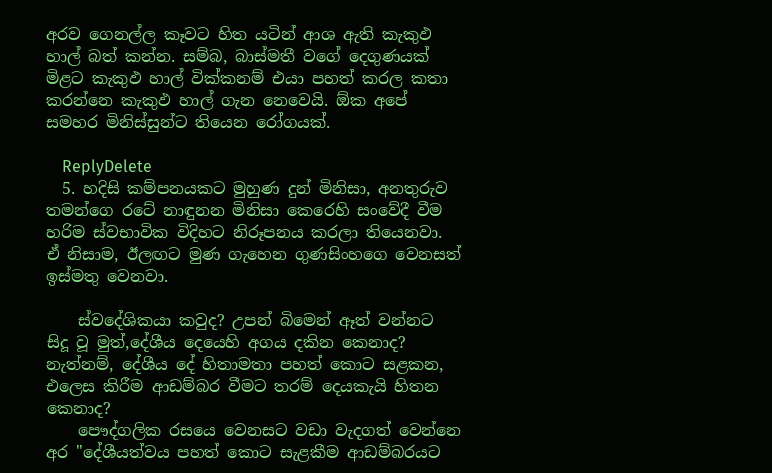අරව ගෙනල්ල කෑවට හිත යටින් ආශ ඇති කැකුඵ හාල් බත් කන්න. සම්බ, බාස්මතී වගේ දෙගුණයක් මිළට කැකුඵ හාල් වික්කනම් එයා පහත් කරල කතා කරන්නෙ කැකුඵ හාල් ගැන නෙවෙයි. ඕක අපේ සමහර මිනිස්සුන්ට තියෙන රෝගයක්.

    ReplyDelete
  5. හදිසි කම්පනයකට මුහුණ දුන් මිනිසා, අනතුරුව තමන්ගෙ රටේ නාඳුනන මිනිසා කෙරෙහි සංවේදී වීම හරිම ස්වභාවික විදිහට නිරූපනය කරලා තියෙනවා. ඒ නිසාම, ඊලඟට මුණ ගැහෙන ගුණසිංහගෙ වෙනසත් ඉස්මතු වෙනවා.

    ස්වදේශිකයා කවුද? උපන් බිමෙන් ඈත් වන්නට සිදූ වූ මුත්,දේශීය දෙයෙහි අගය දකින කෙනාද? නැත්නම්, දේශීය දේ හිතාමතා පහත් කොට සළකන, එලෙස කිරීම ආඩම්බර වීමට තරම් දෙයකැයි හිතන කෙනාද?
    පෞද්ගලික රසයෙ වෙනසට වඩා වැදගත් වෙන්නෙ අර "දේශීයත්වය පහත් කොට සැළකීම ආඩම්බරයට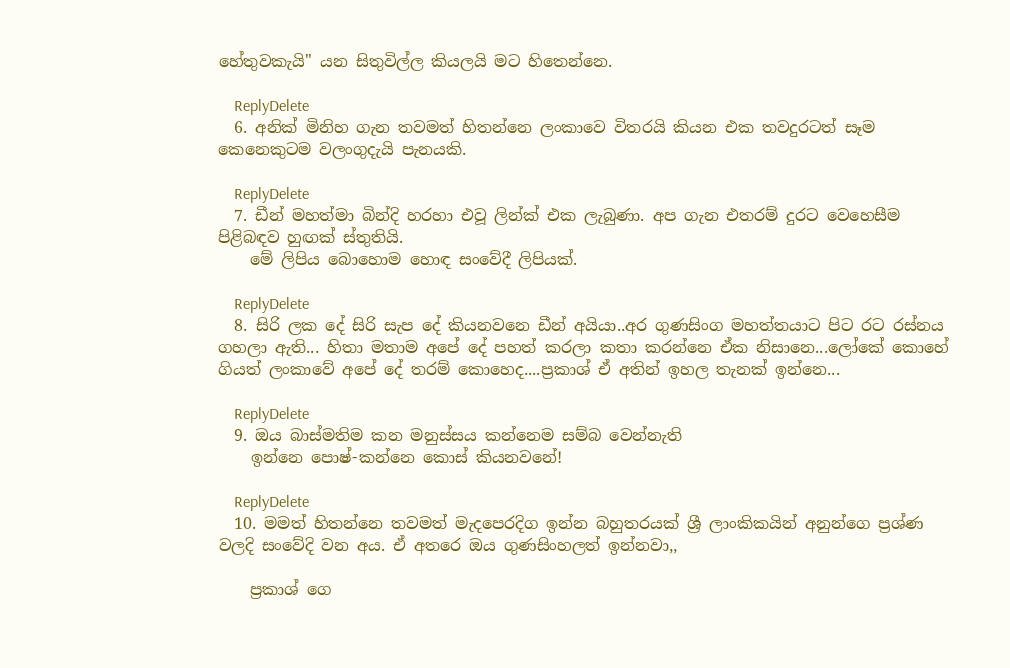හේතුවකැයි" යන සිතුවිල්ල කියලයි මට හිතෙන්නෙ.

    ReplyDelete
  6. අනික් මිනිහ ගැන තවමත් හිතන්නෙ ලංකාවෙ විතරයි කියන එක තවදුරටත් සෑම කෙනෙකුටම වලංගුදැයි පැනයකි.

    ReplyDelete
  7. ඩීන් මහත්මා බින්දි හරහා එවූ ලින්ක් එක ලැබුණා. අප ගැන එතරම් දුරට වෙහෙසීම පිළිබඳව හුඟක් ස්තුතියි.
    මේ ලිපිය බොහොම හොඳ සංවේදී ලිපියක්.

    ReplyDelete
  8. සිරි ලක දේ සිරි සැප දේ කියනවනෙ ඩීන් අයියා..අර ගුණසිංග මහත්තයාට පිට රට රස්නය ගහලා ඇති... හිතා මතාම අපේ දේ පහත් කරලා කතා කරන්නෙ ඒක නිසානෙ...ලෝකේ කොහේ ගියත් ලංකාවේ අපේ දේ තරම් කොහෙද....ප්‍රකාශ් ඒ අතින් ඉහල තැනක් ඉන්නෙ...

    ReplyDelete
  9. ඔය බාස්මතිම කන මනුස්සය කන්නෙම සම්බ වෙන්නැති
    ඉන්නෙ පොෂ්-කන්නෙ කොස් කියනවනේ!

    ReplyDelete
  10. මමත් හිතන්නෙ තවමත් මැදපෙරදිග ඉන්න බහුතරයක් ශ්‍රී ලාංකිකයින් අනුන්ගෙ ප්‍රශ්ණ වලදි සංවේදි වන අය. ඒ අතරෙ ඔය ගුණසිංහලත් ඉන්නවා,,

    ප්‍රකාශ් ගෙ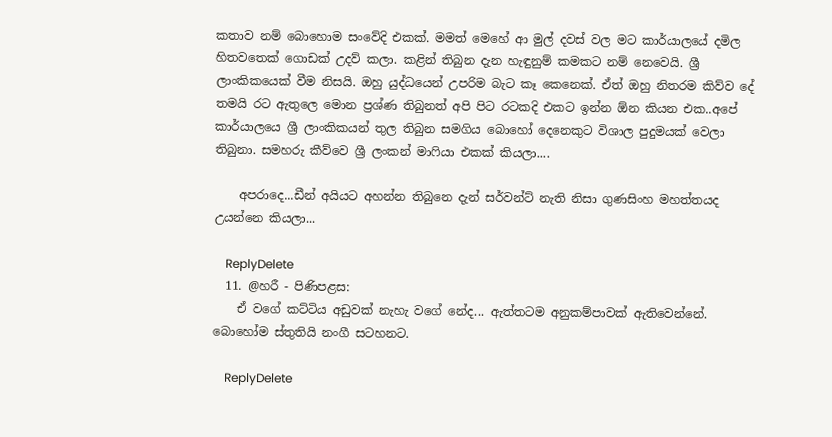කතාව නම් බොහොම සංවේදි එකක්. මමත් මෙහේ ආ මුල් දවස් වල මට කාර්යාලයේ දමිල හිතවතෙක් ගොඩක් උදව් කලා. කළින් තිබුන දැන හැඳුනුම් කමකට නම් නෙවෙයි. ශ්‍රී ලාංකිකයෙක් වීම නිසයි. ඔහු යුද්ධයෙන් උපරිම බැට කෑ කෙනෙක්. ඒත් ඔහු නිතරම කිව්ව දේ තමයි රට ඇතුලෙ මොන ප්‍රශ්ණ තිබුනත් අපි පිට රටකදි එකට ඉන්න ඕන කියන එක..අපේ කාර්යාලයෙ ශ්‍රී ලාංකිකයන් තුල තිබුන සමගිය බොහෝ දෙනෙකුට විශාල පුදුමයක් වෙලා තිබුනා. සමහරු කීව්වෙ ශ්‍රී ලංකන් මාෆියා එකක් කියලා....

    අපරාදෙ...ඩීන් අයියට අහන්න තිබුනෙ දැන් සර්වන්ට් නැති නිසා ගුණසිංහ මහත්තයද උයන්නෙ කියලා...

    ReplyDelete
  11. @හරී - පිණිපළස:
    ඒ වගේ කට්ටිය අඩුවක් නැහැ වගේ නේද... ඇත්තටම අනුකම්පාවක් ඇතිවෙන්නේ. බොහෝම ස්තුතියි නංගී සටහනට.

    ReplyDelete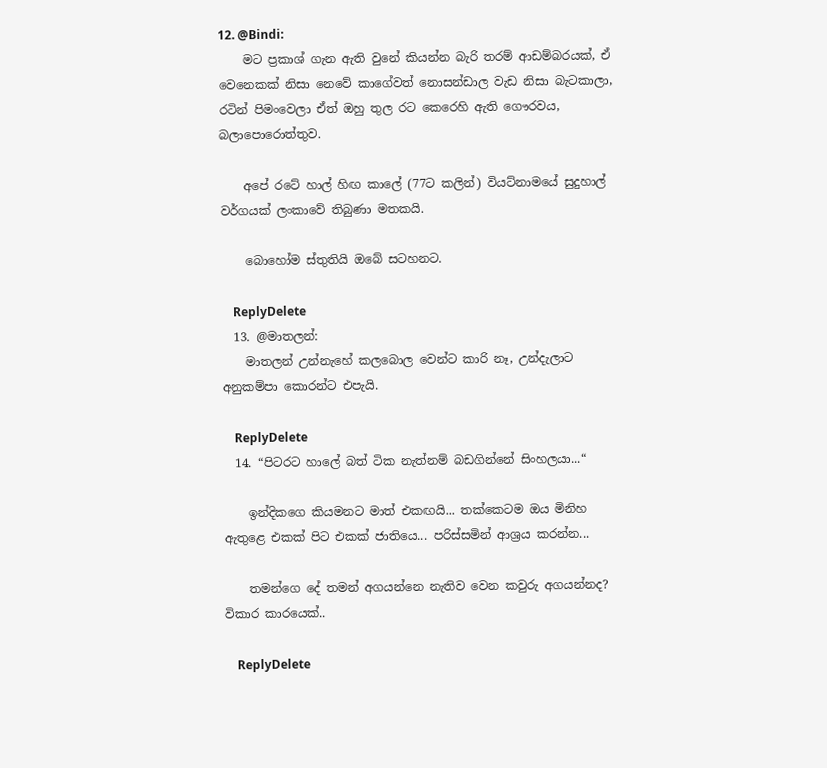12. @Bindi:
    මට ප්‍රකාශ් ගැන ඇති වුනේ කියන්න බැරි තරම් ආඩම්බරයක්, ඒ වෙනෙකක් නිසා නෙවේ කාගේවත් නොසන්ඩාල වැඩ නිසා බැටකාලා, රටින් පිමංවෙලා ඒත් ඔහු තුල රට කෙරෙහි ඇති ගෞරවය, බලාපොරොත්තුව.

    අපේ රටේ හාල් හිඟ කාලේ (77ට කලින්) වියට්නාමයේ සුදුහාල් වර්ගයක් ලංකාවේ තිබුණා මතකයි.

    බොහෝම ස්තුතියි ඔබේ සටහනට.

    ReplyDelete
  13. @මාතලන්:
    මාතලන් උන්නැහේ කලබොල වෙන්ට කාරි නෑ, උන්දැලාට අනුකම්පා කොරන්ට එපැයි.

    ReplyDelete
  14. “පිටරට හාලේ බත් ටික නැත්නම් බඩගින්නේ සිංහලයා...“

    ඉන්දිකගෙ කියමනට මාත් එකඟයි... තක්කෙටම ඔය මිනිහ ඇතුළෙ එකක් පිට එකක් ජාතියෙ... පරිස්සමින් ආශ්‍රය කරන්න...

    තමන්ගෙ දේ තමන් අගයන්නෙ නැතිව වෙන කවුරු අගයන්නද? විකාර කාරයෙක්..

    ReplyDelete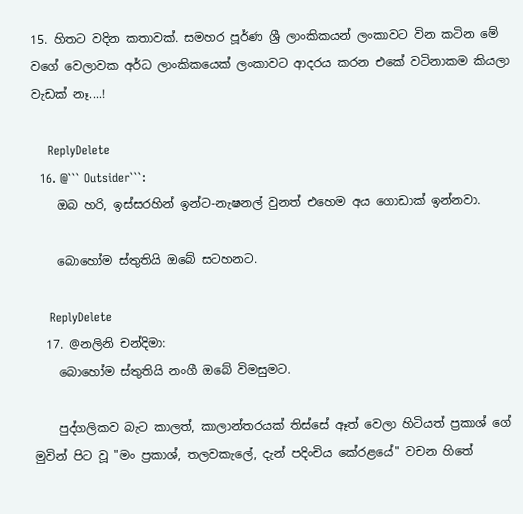15. හිතට වදින කතාවක්. සමහර පූර්ණ ශ්‍රී ලාංකිකයන් ලංකාවට වින කටින මේ වගේ වෙලාවක අර්ධ ලාංකිකයෙක් ලංකාවට ආදරය කරන එකේ වටිනාකම කියලා වැඩක් නෑ....!

    ReplyDelete
  16. @``` Outsider```:
    ඔබ හරි, ඉස්සරහින් ඉන්ට-නැෂනල් වුනත් එහෙම අය ගොඩාක් ඉන්නවා.

    බොහෝම ස්තුතියි ඔබේ සටහනට.

    ReplyDelete
  17. @නලිනි චන්දිමා:
    බොහෝම ස්තුතියි නංගී ඔබේ විමසුමට.

    පුද්ගලිකව බැට කාලත්, කාලාන්තරයක් තිස්සේ ඈත් වෙලා හිටියත් ප්‍රකාශ් ගේ මුවින් පිට වූ "මං ප්‍රකාශ්, තලවකැලේ, දැන් පදිංචිය කේරළයේ" වචන හිතේ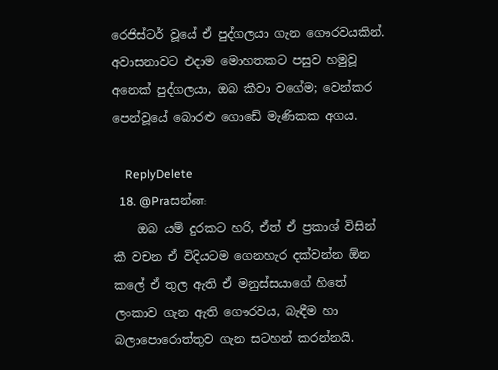රෙජිස්ටර් වූයේ ඒ පුද්ගලයා ගැන ගෞරවයකින්. අවාසනාවට එදාම මොහතකට පසුව හමුවූ අනෙක් පුද්ගලයා, ඔබ කීවා වගේම; වෙන්කර පෙන්වූයේ බොරළු ගොඩේ මැණිකක අගය.

    ReplyDelete
  18. @Praසන්ன:
    ඔබ යම් දුරකට හරි, ඒත් ඒ ප්‍රකාශ් විසින් කී වචන ඒ විදියටම ගෙනහැර දක්වන්න ඕන කලේ ඒ තුල ඇති ඒ මනුස්සයාගේ හිතේ ලංකාව ගැන ඇති ගෞරවය, බැඳීම හා බලාපොරොත්තුව ගැන සටහන් කරන්නයි.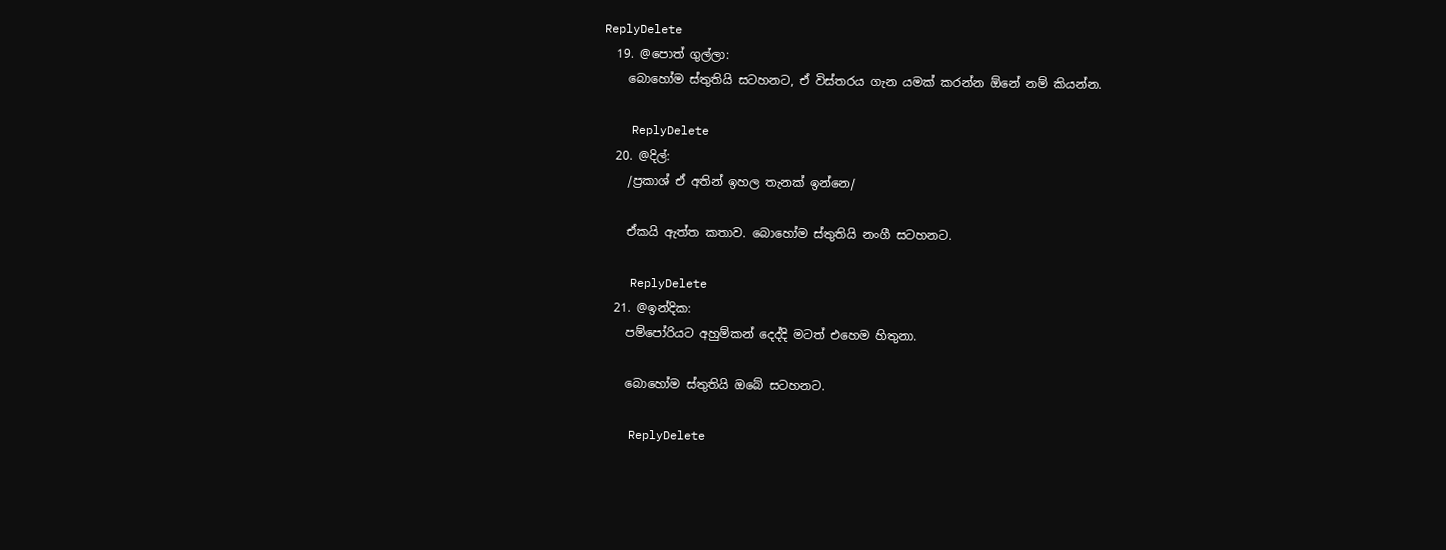ReplyDelete
  19. @පොත් ගුල්ලා:
    බොහෝම ස්තුතියි සටහනට, ඒ විස්තරය ගැන යමක් කරන්න ඕනේ නම් කියන්න.

    ReplyDelete
  20. @දිල්:
    /ප්‍රකාශ් ඒ අතින් ඉහල තැනක් ඉන්නෙ/

    ඒකයි ඇත්ත කතාව. බොහෝම ස්තුතියි නංගී සටහනට.

    ReplyDelete
  21. @ඉන්දික:
    පම්පෝරියට අහුම්කන් දෙද්දි මටත් එහෙම හිතුනා.

    බොහෝම ස්තුතියි ඔබේ සටහනට.

    ReplyDelete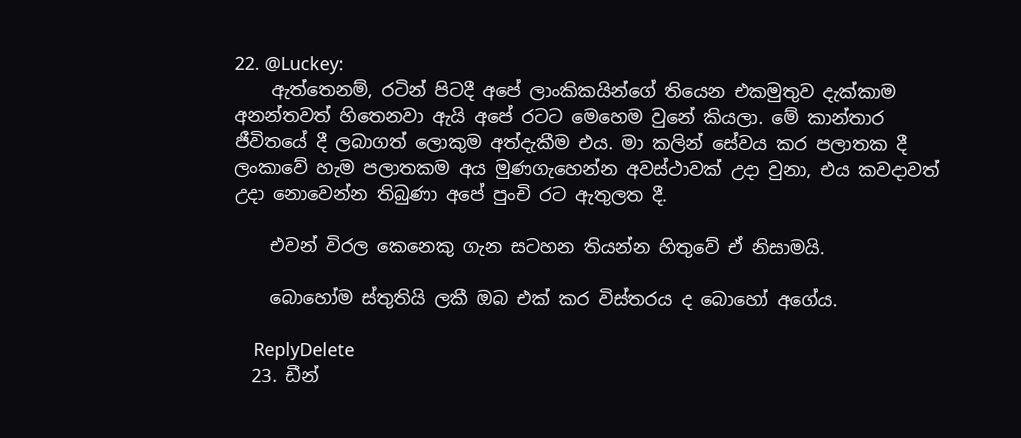22. @Luckey:
    ඇත්තෙනම්, රටින් පිටදී අපේ ලාංකිකයින්ගේ තියෙන එකමුතුව දැක්කාම අනන්තවත් හිතෙනවා ඇයි අපේ රටට මෙහෙම වුනේ කියලා. මේ කාන්තාර ජීවිතයේ දී ලබාගත් ලොකුම අත්දැකීම එය. මා කලින් සේවය කර පලාතක දී ලංකාවේ හැම පලාතකම අය මුණගැහෙන්න අවස්ථාවක් උදා වුනා, එය කවදාවත් උදා නොවෙන්න තිබුණා අපේ පුංචි රට ඇතුලත දී.

    එවන් විරල කෙනෙකු ගැන සටහන තියන්න හිතුවේ ඒ නිසාමයි.

    බොහෝම ස්තුතියි ලකී ඔබ එක් කර විස්තරය ද බොහෝ අගේය.

    ReplyDelete
  23. ඩීන්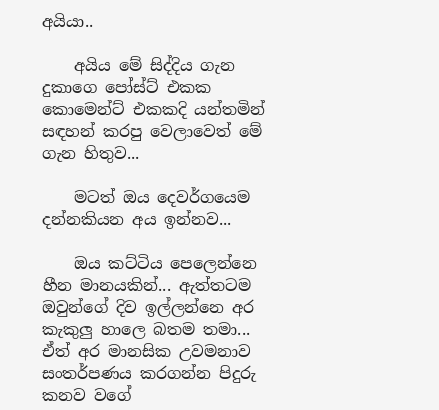අයියා..

    අයිය මේ සිද්දිය ගැන දුකාගෙ පෝස්ට් එකක කොමෙන්ට් එකකදි යන්තමින් සඳහන් කරපු වෙලාවෙත් මේ ගැන හිතුව...

    මටත් ඔය දෙවර්ගයෙම දන්නකියන අය ඉන්නව...

    ඔය කට්ටිය පෙලෙන්නෙ හීන මානයකින්... ඇත්තටම ඔවුන්ගේ දිව ඉල්ලන්නෙ අර කැකුලු හාලෙ බතම තමා... ඒත් අර මානසික උවමනාව සංතර්පණය කරගන්න පිදුරු කනව වගේ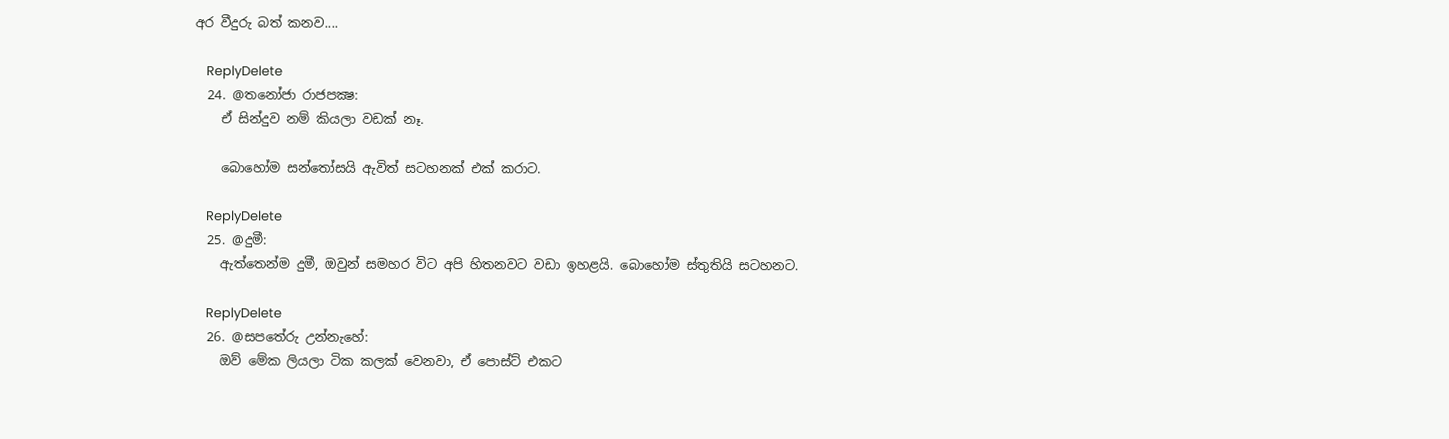අර වීදුරු බත් කනව....

    ReplyDelete
  24. @තනෝජා රාජපක්‍ෂ:
    ඒ සින්දුව නම් කියලා වඩක් නෑ.

    බොහෝම සන්තෝසයි ඇවිත් සටහනක් එක් කරාට.

    ReplyDelete
  25. @දුමී:
    ඇත්තෙන්ම දුමී, ඔවුන් සමහර විට අපි හිතනවට වඩා ඉහළයි. බොහෝම ස්තුතියි සටහනට.

    ReplyDelete
  26. @සපතේරු උන්නැහේ:
    ඔව් මේක ලියලා ටික කලක් වෙනවා, ඒ පොස්ට් එකට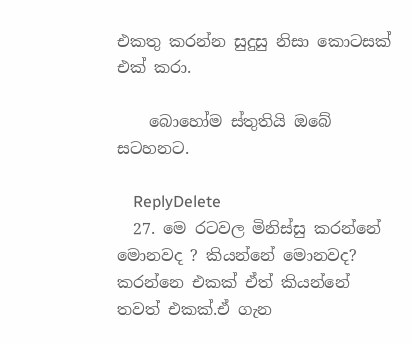එකතු කරන්න සුදුසු නිසා කොටසක් එක් කරා.

    බොහෝම ස්තුතියි ඔබේ සටහනට.

    ReplyDelete
  27. මෙ රටවල මිනිස්සු කරන්නේ මොනවද ? කියන්නේ මොනවද? කරන්නෙ එකක් ඒත් කියන්නේ තවත් එකක්.ඒ ගැන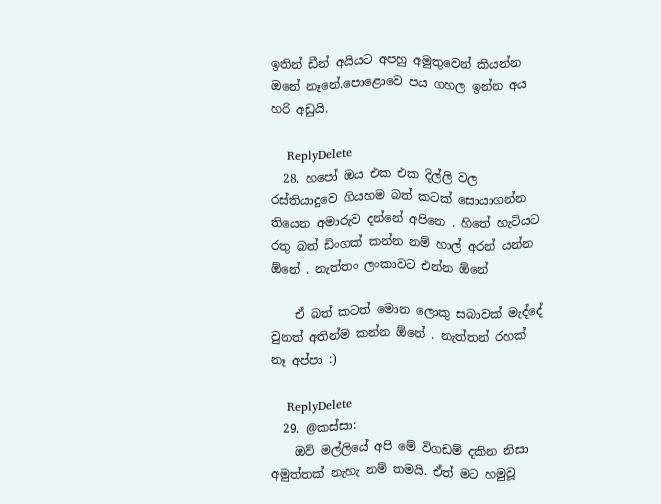ඉතින් ඩීන් අයියට අපහු අමුතුවෙන් කියන්න ඔනේ නෑනේ.පොළොවෙ පය ගහල ඉන්න අය හරි අඩුයි.

    ReplyDelete
  28. හපෝ ඔය එක එක දිල්ලි වල රස්තියාදුවෙ ගියහම බත් කටක් සොයාගන්න තියෙන අමාරුව දන්නේ අපිනෙ . හිතේ හැටියට රතු බත් ඩිංගක් කන්න නම් හාල් අරන් යන්න ඕනේ . නැත්තං ලංකාවට එන්න ඕනේ

    ඒ බත් කටත් මොන ලොකු සබාවක් මැද්දේ වුනත් අතින්ම කන්න ඕනේ . නැත්තන් රහක් නෑ අප්පා :)

    ReplyDelete
  29. @කස්සා:
    ඔව් මල්ලියේ අපි මේ විගඩම් දකින නිසා අමුත්තක් නැහැ නම් තමයි. ඒත් මට හමුවූ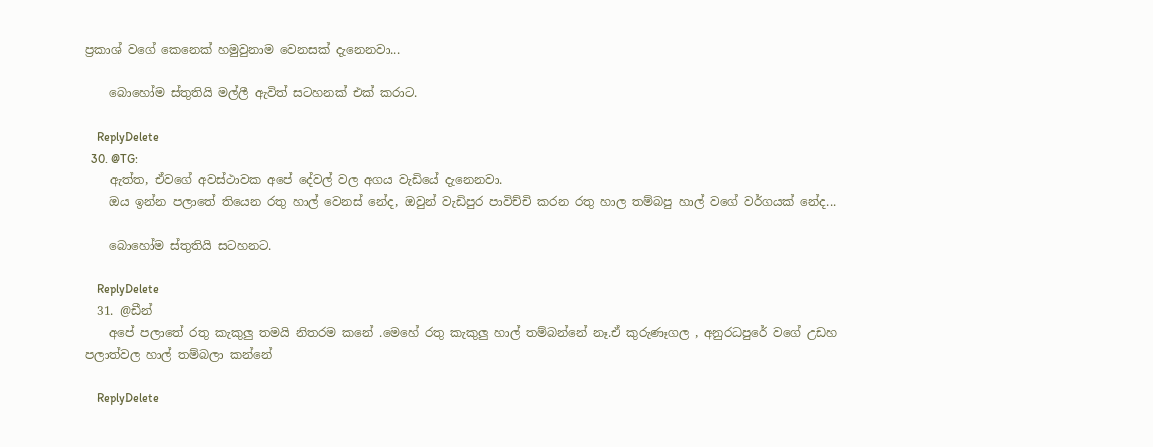ප්‍රකාශ් වගේ කෙනෙක් හමුවුනාම වෙනසක් දැනෙනවා...

    බොහෝම ස්තුතියි මල්ලී ඇවිත් සටහනක් එක් කරාට.

    ReplyDelete
  30. @TG:
    ඇත්ත, ඒවගේ අවස්ථාවක අපේ දේවල් වල අගය වැඩියේ දැනෙනවා.
    ඔය ඉන්න පලාතේ තියෙන රතු හාල් වෙනස් නේද, ඔවුන් වැඩිපුර පාවිච්චි කරන රතු හාල තම්බපු හාල් වගේ වර්ගයක් නේද...

    බොහෝම ස්තුතියි සටහනට.

    ReplyDelete
  31. @ඩීන්
    අපේ පලාතේ රතු කැකුලු තමයි නිතරම කනේ .මෙහේ රතු කැකුලු හාල් තම්බන්නේ නෑ.ඒ කුරුණෑගල , අනුරධපුරේ වගේ උඩහ පලාත්වල හාල් තම්බලා කන්නේ

    ReplyDelete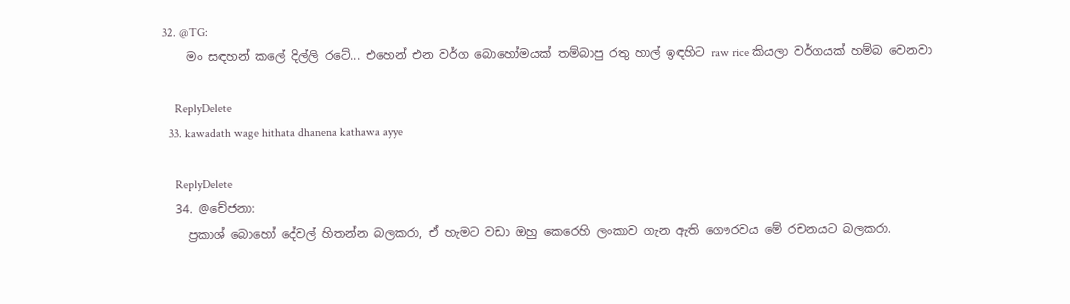32. @TG:
    මං සඳහන් කලේ දිල්ලි රටේ... එහෙන් එන වර්ග බොහෝමයක් තම්බාපු රතු හාල් ඉඳහිට raw rice කියලා වර්ගයක් හම්බ වෙනවා

    ReplyDelete
  33. kawadath wage hithata dhanena kathawa ayye

    ReplyDelete
  34. @චේජනා:
    ප්‍රකාශ් බොහෝ දේවල් හිතන්න බලකරා, ඒ හැමට වඩා ඔහු කෙරෙහි ලංකාව ගැන ඇති ගෞරවය මේ රචනයට බලකරා.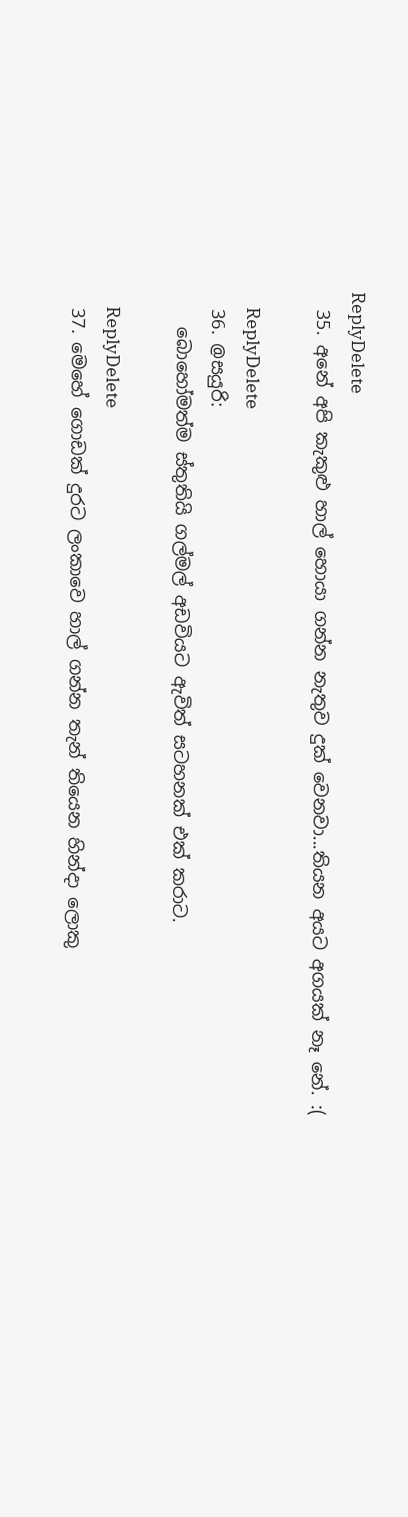ReplyDelete
  35. අනේ අපි කැකුළු හාල් හොයා ගන්න නැතුව දුක් වෙනවා...තියන අයට අගයක් නෑ නේ. :(

    ReplyDelete
  36. @සයුරි:
    බොහෝමත්ම ස්තුතියි ගල්මල් අඩවියට ඇවිත් සටහනක් එක් කරාට.

    ReplyDelete
  37. මෙහේ ගොඩක් දුරට ලංකාවෙ හාල් ගන්න තැන් තියෙන හින්දා ලොකු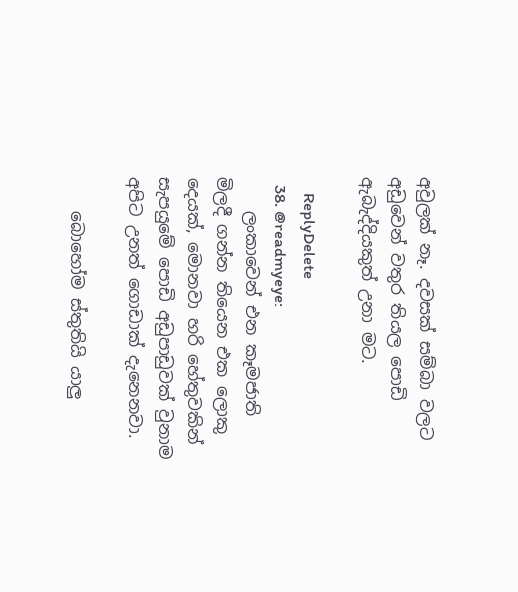අවුලක් නෑ. දවසක් සම්බා වලට අඩුවෙන් වතුර තියල පොඩි ඇබැද්දියකුත් උනා මට.

    ReplyDelete
  38. @readmyeye:
    ලංකාවෙන් එන කෑමජාති මිලදී ගන්න තියෙන එක ලොකු දෙයක්, මොනවා හරි හේතුවකින් සැපයුමේ පොඩි අඩුපාඩුවක් වුනාම අපිට උනත් ගොඩාක් දැනෙනවා.

    බොහෝම ස්තුතියි යාලු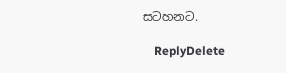සටහනට.

    ReplyDelete